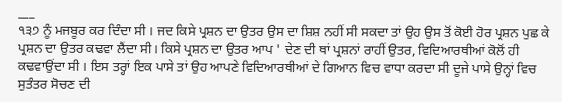___
੧੩੭ ਨੂੰ ਮਜਬੂਰ ਕਰ ਦਿੰਦਾ ਸੀ । ਜਦ ਕਿਸੇ ਪ੍ਰਸ਼ਨ ਦਾ ਉਤਰ ਉਸ ਦਾ ਸ਼ਿਸ਼ ਨਹੀਂ ਸੀ ਸਕਦਾ ਤਾਂ ਉਹ ਉਸ ਤੋਂ ਕੋਈ ਹੋਰ ਪ੍ਰਸ਼ਨ ਪੁਛ ਕੇ ਪ੍ਰਸ਼ਨ ਦਾ ਉਤਰ ਕਢਵਾ ਲੈਂਦਾ ਸੀ। ਕਿਸੇ ਪ੍ਰਸ਼ਨ ਦਾ ਉਤਰ ਆਪ ' ਦੇਣ ਦੀ ਥਾਂ ਪ੍ਰਸ਼ਨਾਂ ਰਾਹੀਂ ਉਤਰ, ਵਿਦਿਆਰਥੀਆਂ ਕੋਲੋਂ ਹੀ ਕਢਵਾਉਂਦਾ ਸੀ । ਇਸ ਤਰ੍ਹਾਂ ਇਕ ਪਾਸੇ ਤਾਂ ਉਹ ਆਪਣੇ ਵਿਦਿਆਰਥੀਆਂ ਦੇ ਗਿਆਨ ਵਿਚ ਵਾਧਾ ਕਰਦਾ ਸੀ ਦੂਜੇ ਪਾਸੇ ਉਨ੍ਹਾਂ ਵਿਚ ਸੁਤੰਤਰ ਸੋਚਣ ਦੀ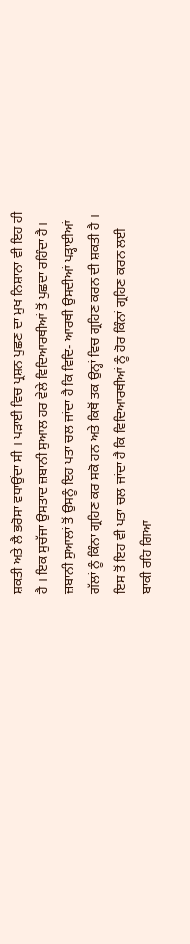ਸ਼ਕਤੀ ਅਤੇ ਲੈ ਭਰੋਸਾ ਵਧਾਉਂਦਾ ਸੀ । ਪੜਾਈ ਵਿਚ ਪ੍ਰਸ਼ਨ ਪੁਛਣ ਦਾ ਮੁਖ ਨਿਸ਼ਾਨਾ ਵੀ ਇਹ ਹੀ ਹੈ । ਇਕ ਸੁਚੱਜਾ ਉਸਤਾਦ ਜ਼ਬਾਨੀ ਸੁਆਲ ਹਰ ਵੇਲੇ ਵਿਦਿਆਰਥੀਆਂ ਤੋਂ ਪੁਛਦਾ ਰਹਿੰਦਾ ਹੈ। ਜ਼ਬਾਨੀ ਸੁਆਲਾਂ ਤੋਂ ਉਸਨੂੰ ਇਹ ਪਤਾ ਚਲ ਜਾਂਦਾ ਹੈ ਕਿ ਵਿਦਿ- ਆਰਥੀ ਉਸਦੀਆਂ ਪੜ੍ਹਾਈਆਂ ਗੱਲਾਂ ਨੂੰ ਕਿੰਨਾ ਗ੍ਰਹਿਣ ਕਰ ਸਕੋ ਹਨ ਅਤੇ ਕਿਥੋਂ ਤਕ ਉਨ੍ਹਾਂ ਵਿਚ ਗ੍ਰਹਿਣ ਕਰਨ ਦੀ ਸ਼ਕਤੀ ਹੈ । ਇਸ ਤੋਂ ਇਹ ਵੀ ਪਤਾ ਚਲ ਜਾਂਦਾ ਹੈ ਕਿ ਵਿਦਿਆਰਥੀਆਂ ਨੂੰ ਹੋਰ ਕਿੰਨਾਂ ਗ੍ਰਹਿਣ ਕਰਨ ਲਈ ਬਾਕੀ ਰਹਿ ਗਿਆ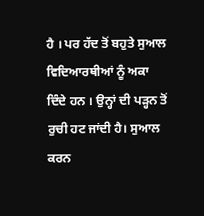ਹੈ । ਪਰ ਹੱਦ ਤੋਂ ਬਹੁਤੇ ਸੁਆਲ ਵਿਦਿਆਰਥੀਆਂ ਨੂੰ ਅਕਾ ਦਿੰਦੇ ਹਨ । ਉਨ੍ਹਾਂ ਦੀ ਪੜ੍ਹਨ ਤੋਂ ਰੁਚੀ ਹਟ ਜਾਂਦੀ ਹੈ। ਸੁਆਲ ਕਰਨ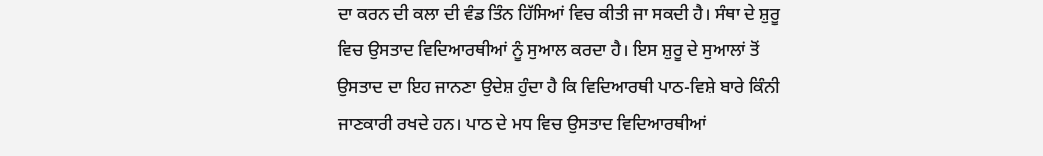ਦਾ ਕਰਨ ਦੀ ਕਲਾ ਦੀ ਵੰਡ ਤਿੰਨ ਹਿੱਸਿਆਂ ਵਿਚ ਕੀਤੀ ਜਾ ਸਕਦੀ ਹੈ। ਸੰਥਾ ਦੇ ਸ਼ੁਰੂ ਵਿਚ ਉਸਤਾਦ ਵਿਦਿਆਰਥੀਆਂ ਨੂੰ ਸੁਆਲ ਕਰਦਾ ਹੈ। ਇਸ ਸ਼ੁਰੂ ਦੇ ਸੁਆਲਾਂ ਤੋਂ ਉਸਤਾਦ ਦਾ ਇਹ ਜਾਨਣਾ ਉਦੇਸ਼ ਹੁੰਦਾ ਹੈ ਕਿ ਵਿਦਿਆਰਥੀ ਪਾਠ-ਵਿਸ਼ੇ ਬਾਰੇ ਕਿੰਨੀ ਜਾਣਕਾਰੀ ਰਖਦੇ ਹਨ। ਪਾਠ ਦੇ ਮਧ ਵਿਚ ਉਸਤਾਦ ਵਿਦਿਆਰਥੀਆਂ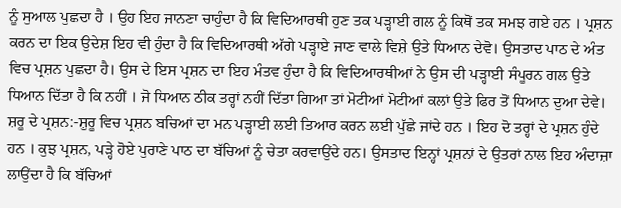ਨੂੰ ਸੁਆਲ ਪੁਛਦਾ ਹੈ । ਉਹ ਇਹ ਜਾਨਣਾ ਚਾਹੁੰਦਾ ਹੈ ਕਿ ਵਿਦਿਆਰਥੀ ਹੁਣ ਤਕ ਪੜ੍ਹਾਈ ਗਲ ਨੂੰ ਕਿਥੋਂ ਤਕ ਸਮਝ ਗਏ ਹਨ । ਪ੍ਰਸ਼ਨ ਕਰਨ ਦਾ ਇਕ ਉਦੇਸ਼ ਇਹ ਵੀ ਹੁੰਦਾ ਹੈ ਕਿ ਵਿਦਿਆਰਥੀ ਅੱਗੇ ਪੜ੍ਹਾਏ ਜਾਣ ਵਾਲੇ ਵਿਸ਼ੇ ਉਤੇ ਧਿਆਨ ਦੇਵੋ। ਉਸਤਾਦ ਪਾਠ ਦੇ ਅੰਤ ਵਿਚ ਪ੍ਰਸ਼ਨ ਪੁਛਦਾ ਹੈ। ਉਸ ਦੇ ਇਸ ਪ੍ਰਸ਼ਨ ਦਾ ਇਹ ਮੰਤਵ ਹੁੰਦਾ ਹੈ ਕਿ ਵਿਦਿਆਰਥੀਆਂ ਨੇ ਉਸ ਦੀ ਪੜ੍ਹਾਈ ਸੰਪੂਰਨ ਗਲ ਉਤੇ ਧਿਆਨ ਦਿੱਤਾ ਹੈ ਕਿ ਨਹੀਂ । ਜੋ ਧਿਆਨ ਠੀਕ ਤਰ੍ਹਾਂ ਨਹੀਂ ਦਿੱਤਾ ਗਿਆ ਤਾਂ ਮੋਟੀਆਂ ਮੋਟੀਆਂ ਕਲਾਂ ਉਤੇ ਫਿਰ ਤੋਂ ਧਿਆਨ ਦੁਆ ਦੇਵੇ। ਸ਼ਰੂ ਦੇ ਪ੍ਰਸ਼ਨ:-ਸ਼ੁਰੂ ਵਿਚ ਪ੍ਰਸ਼ਨ ਬਚਿਆਂ ਦਾ ਮਨ ਪੜ੍ਹਾਈ ਲਈ ਤਿਆਰ ਕਰਨ ਲਈ ਪੁੱਛੇ ਜਾਂਦੇ ਹਨ । ਇਹ ਦੋ ਤਰ੍ਹਾਂ ਦੇ ਪ੍ਰਸ਼ਨ ਹੁੰਦੇ ਹਨ । ਕੁਝ ਪ੍ਰਸ਼ਨ, ਪੜ੍ਹੇ ਹੋਏ ਪੁਰਾਣੇ ਪਾਠ ਦਾ ਬੱਚਿਆਂ ਨੂੰ ਚੇਤਾ ਕਰਵਾਉਂਦੇ ਹਨ। ਉਸਤਾਦ ਇਨ੍ਹਾਂ ਪ੍ਰਸ਼ਨਾਂ ਦੇ ਉਤਰਾਂ ਨਾਲ ਇਹ ਅੰਦਾਜ਼ਾ ਲਾਉਂਦਾ ਹੈ ਕਿ ਬੱਚਿਆਂ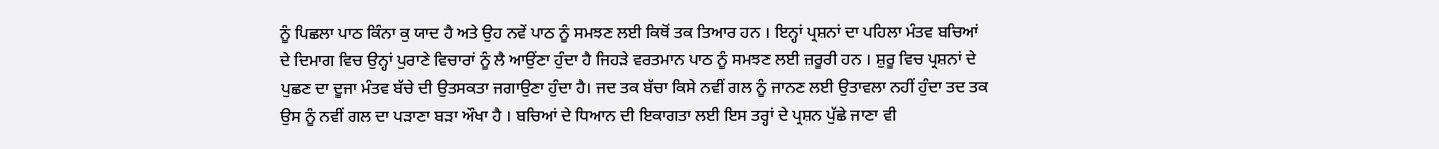ਨੂੰ ਪਿਛਲਾ ਪਾਠ ਕਿੰਨਾ ਕੁ ਯਾਦ ਹੈ ਅਤੇ ਉਹ ਨਵੇਂ ਪਾਠ ਨੂੰ ਸਮਝਣ ਲਈ ਕਿਥੋਂ ਤਕ ਤਿਆਰ ਹਨ । ਇਨ੍ਹਾਂ ਪ੍ਰਸ਼ਨਾਂ ਦਾ ਪਹਿਲਾ ਮੰਤਵ ਬਚਿਆਂ ਦੇ ਦਿਮਾਗ ਵਿਚ ਉਨ੍ਹਾਂ ਪੁਰਾਣੇ ਵਿਚਾਰਾਂ ਨੂੰ ਲੈ ਆਉਂਣਾ ਹੁੰਦਾ ਹੈ ਜਿਹੜੇ ਵਰਤਮਾਨ ਪਾਠ ਨੂੰ ਸਮਝਣ ਲਈ ਜ਼ਰੂਰੀ ਹਨ । ਸ਼ੁਰੂ ਵਿਚ ਪ੍ਰਸ਼ਨਾਂ ਦੇ ਪੁਛਣ ਦਾ ਦੂਜਾ ਮੰਤਵ ਬੱਚੇ ਦੀ ਉਤਸਕਤਾ ਜਗਾਉਣਾ ਹੁੰਦਾ ਹੈ। ਜਦ ਤਕ ਬੱਚਾ ਕਿਸੇ ਨਵੀਂ ਗਲ ਨੂੰ ਜਾਨਣ ਲਈ ਉਤਾਵਲਾ ਨਹੀਂ ਹੁੰਦਾ ਤਦ ਤਕ ਉਸ ਨੂੰ ਨਵੀਂ ਗਲ ਦਾ ਪੜਾਣਾ ਬੜਾ ਔਖਾ ਹੈ । ਬਚਿਆਂ ਦੇ ਧਿਆਨ ਦੀ ਇਕਾਗਤਾ ਲਈ ਇਸ ਤਰ੍ਹਾਂ ਦੇ ਪ੍ਰਸ਼ਨ ਪੁੱਛੇ ਜਾਣਾ ਵੀ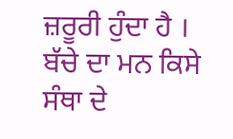ਜ਼ਰੂਰੀ ਹੁੰਦਾ ਹੈ । ਬੱਚੇ ਦਾ ਮਨ ਕਿਸੇ ਸੰਥਾ ਦੇ